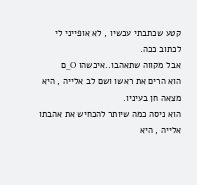קטע שכתבתי עכשיו , לא אופייני לי לכתוב ככה.
אבל מקווה שתאהבו..איכשהו O_ם
הוא הרים את ראשו ושם לב אלייה , היא מצאה חן בעיניו.
הוא ניסה כמה שיותר להכחיש את אהבתו אלייה , היא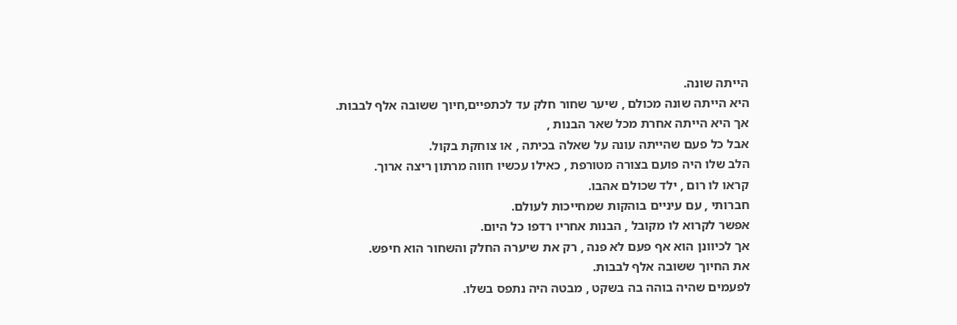הייתה שונה.
היא הייתה שונה מכולם , שיער שחור חלק עד לכתפיים,חיוך ששובה אלף לבבות.
אך היא הייתה אחרת מכל שאר הבנות ,
אבל כל פעם שהייתה עונה על שאלה בכיתה , או צוחקת בקול.
הלב שלו היה פועם בצורה מטורפת , כאילו עכשיו חווה מרתון ריצה ארוך.
קראו לו רום , ילד שכולם אהבו.
חברותי , עם עיניים בוהקות שמחייכות לעולם.
אפשר לקרוא לו מקובל , הבנות אחריו רדפו כל היום.
אך לכיוונן הוא אף פעם לא פנה , רק את שיערה החלק והשחור הוא חיפש.
את החיוך ששובה אלף לבבות.
לפעמים שהיה בוהה בה בשקט , מבטה היה נתפס בשלו.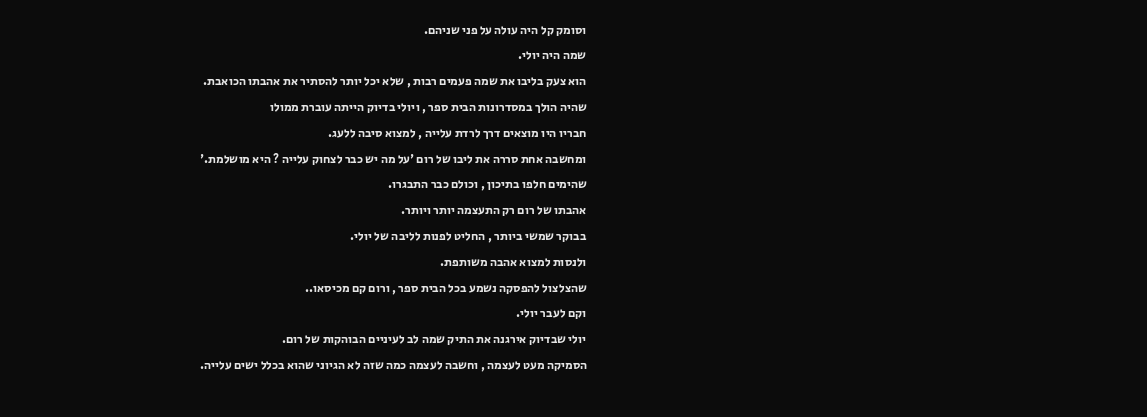וסומק קל היה עולה על פני שניהם.
שמה היה יולי.
הוא צעק בליבו את שמה פעמים רבות , שלא יכל יותר להסתיר את אהבתו הכואבת.
שהיה הולך במסדרונות הבית ספר , ויולי בדיוק הייתה עוברת ממולו
חבריו היו מוצאים דרך לרדת עלייה , למצוא סיבה ללעג.
ומחשבה אחת סררה את ליבו של רום 'על מה יש כבר לצחוק עלייה ? היא מושלמת.'
שהימים חלפו בתיכון , וכולם כבר התבגרו.
אהבתו של רום רק התעצמה יותר ויותר.
בבוקר שמשי ביותר , החליט לפנות לליבה של יולי.
ולנסות למצוא אהבה משותפת.
שהצלצול להפסקה נשמע בכל הבית ספר , ורום קם מכיסאו..
וקם לעבר יולי.
יולי שבדיוק אירגנה את התיק שמה לב לעיניים הבוהקות של רום.
הסמיקה מעט לעצמה , וחשבה לעצמה כמה שזה לא הגיוני שהוא בכלל ישים עלייה.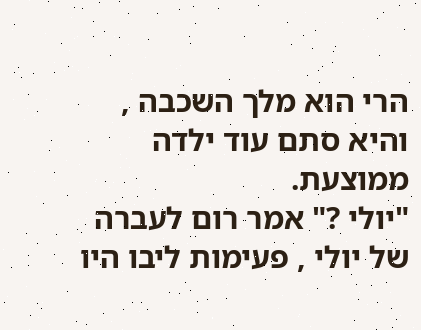הרי הוא מלך השכבה , והיא סתם עוד ילדה ממוצעת.
"יולי ?" אמר רום לעברה של יולי , פעימות ליבו היו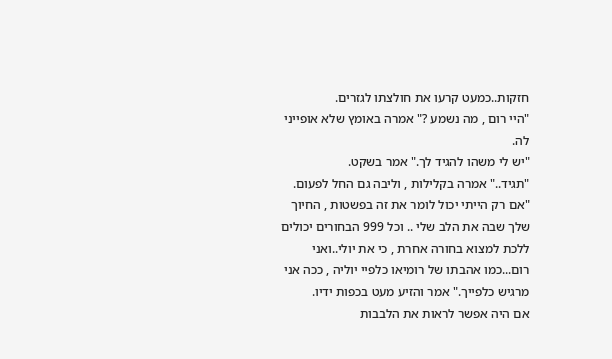חזקות..כמעט קרעו את חולצתו לגזרים.
"היי רום , מה נשמע ?" אמרה באומץ שלא אופייני לה.
"יש לי משהו להגיד לך." אמר בשקט.
"תגיד.." אמרה בקלילות , וליבה גם החל לפעום.
"אם רק הייתי יכול לומר את זה בפשטות , החיוך שלך שבה את הלב שלי .. וכל 999 הבחורים יכולים ללכת למצוא בחורה אחרת , כי את יולי..ואני רום...כמו אהבתו של רומיאו כלפיי יוליה , ככה אני מרגיש כלפייך." אמר והזיע מעט בכפות ידיו.
אם היה אפשר לראות את הלבבות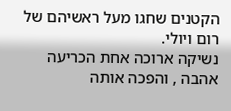הקטנים שחגו מעל ראשיהם של רום ויולי.
נשיקה ארוכה אחת הכריעה אהבה , והפכה אותה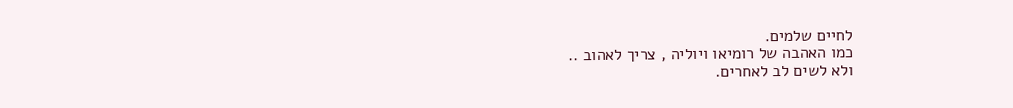לחיים שלמים.
כמו האהבה של רומיאו ויוליה , צריך לאהוב ..
ולא לשים לב לאחרים.